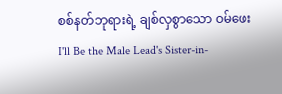စစ်နတ်ဘုရားရဲ့ ချစ်လှစွာသော ဝမ်ဖေး
I'll Be the Male Lead's Sister-in-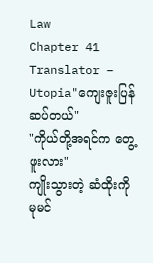Law
Chapter 41
Translator – Utopia"ကျေးဇူးပြန်ဆပ်တယ်"
"ကိုယ်တို့အရင်က တွေ့ဖူးလား"
ကျိုးသွားတဲ့ ဆံထိုးကို မုမင်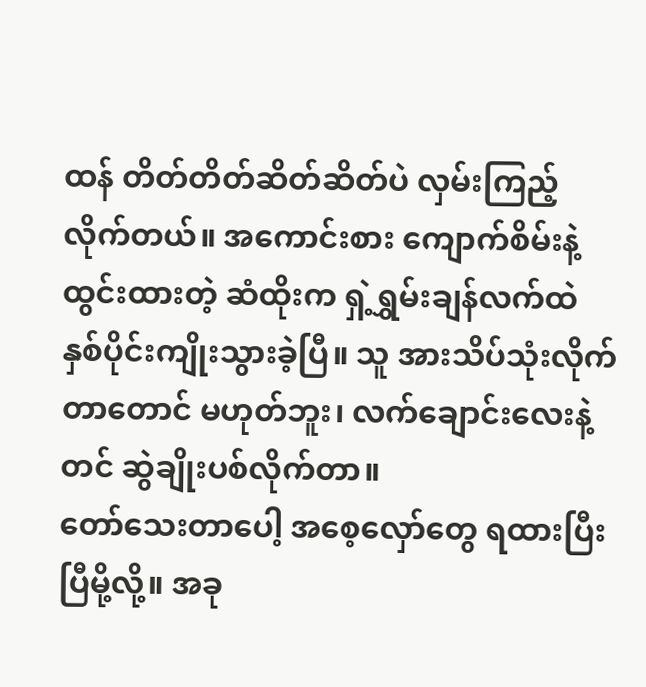ထန် တိတ်တိတ်ဆိတ်ဆိတ်ပဲ လှမ်းကြည့်လိုက်တယ်။ အကောင်းစား ကျောက်စိမ်းနဲ့ထွင်းထားတဲ့ ဆံထိုးက ရှဲ့ရွှမ်းချန်လက်ထဲ နှစ်ပိုင်းကျိုးသွားခဲ့ပြီ။ သူ အားသိပ်သုံးလိုက်တာတောင် မဟုတ်ဘူး၊ လက်ချောင်းလေးနဲ့တင် ဆွဲချိုးပစ်လိုက်တာ။
တော်သေးတာပေါ့ အစေ့လှော်တွေ ရထားပြီးပြီမို့လို့။ အခု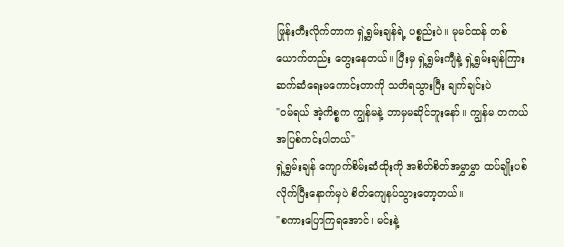ဖြုန်းတီးလိုက်တာက ရှဲ့ရွှမ်းချန်ရဲ့ ပစ္စည်းပဲ။ မုမင်ထန် တစ်ယောက်တည်း တွေးနေတယ်။ ပြီးမှ ရှဲ့ရွှမ်းကျီနဲ့ ရှဲ့ရွှမ်းချန်ကြား ဆက်ဆံရေးမကောင်းတာကို သတိရသွားပြီး ချက်ချင်းပဲ
"ဝမ်ရယ် အဲ့ကိစ္စက ကျွန်မနဲ့ ဘာမှမဆိုင်ဘူးနော်။ ကျွန်မ တကယ် အပြစ်ကင်းပါတယ်"
ရှဲ့ရွှမ်းချန် ကျောက်စိမ်းဆံထိုးကို အစိတ်စိတ်အမွှာမွှာ ထပ်ချိုးပစ်လိုက်ပြီးနောက်မှပဲ စိတ်ကျေနပ်သွားတော့တယ်။
"စကားပြောကြရအောင်၊ မင်းနဲ့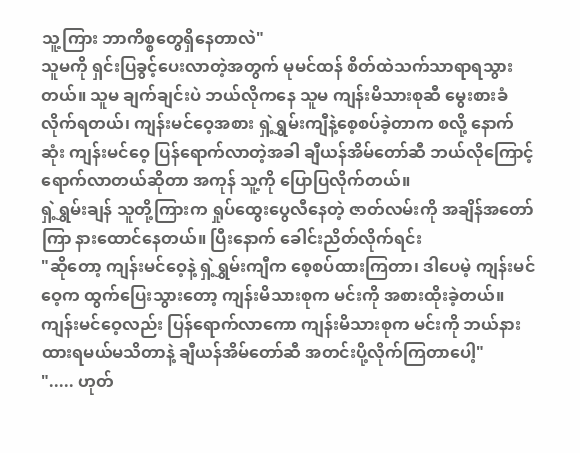သူ့ကြား ဘာကိစ္စတွေရှိနေတာလဲ"
သူမကို ရှင်းပြခွင့်ပေးလာတဲ့အတွက် မုမင်ထန် စိတ်ထဲသက်သာရာရသွားတယ်။ သူမ ချက်ချင်းပဲ ဘယ်လိုကနေ သူမ ကျန်းမိသားစုဆီ မွေးစားခံလိုက်ရတယ်၊ ကျန်းမင်ဝေ့အစား ရှဲ့ရွှမ်းကျီနဲ့စေ့စပ်ခဲ့တာက စလို့ နောက်ဆုံး ကျန်းမင်ဝေ့ ပြန်ရောက်လာတဲ့အခါ ချီယန်အိမ်တော်ဆီ ဘယ်လိုကြောင့် ရောက်လာတယ်ဆိုတာ အကုန် သူ့ကို ပြောပြလိုက်တယ်။
ရှဲ့ရွှမ်းချန် သူတို့ကြားက ရှုပ်ထွေးပွေလီနေတဲ့ ဇာတ်လမ်းကို အချိန်အတော်ကြာ နားထောင်နေတယ်။ ပြီးနောက် ခေါင်းညိတ်လိုက်ရင်း
"ဆိုတော့ ကျန်းမင်ဝေ့နဲ့ ရှဲ့ရွှမ်းကျီက စေ့စပ်ထားကြတာ၊ ဒါပေမဲ့ ကျန်းမင်ဝေ့က ထွက်ပြေးသွားတော့ ကျန်းမိသားစုက မင်းကို အစားထိုးခဲ့တယ်။ ကျန်းမင်ဝေ့လည်း ပြန်ရောက်လာကော ကျန်းမိသားစုက မင်းကို ဘယ်နားထားရမယ်မသိတာနဲ့ ချီယန်အိမ်တော်ဆီ အတင်းပို့လိုက်ကြတာပေါ့"
"..... ဟုတ်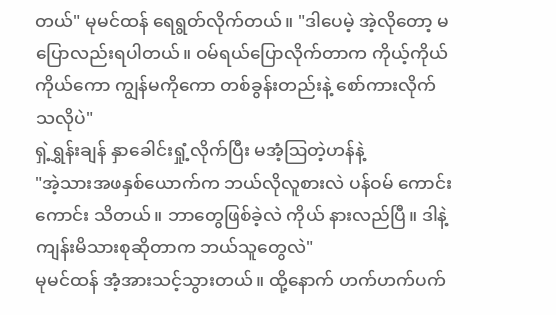တယ်" မုမင်ထန် ရေရွတ်လိုက်တယ်။ "ဒါပေမဲ့ အဲ့လိုတော့ မပြောလည်းရပါတယ်။ ဝမ်ရယ်ပြောလိုက်တာက ကိုယ့်ကိုယ်ကိုယ်ကော ကျွန်မကိုကော တစ်ခွန်းတည်းနဲ့ စော်ကားလိုက်သလိုပဲ"
ရှဲ့ရွှန်းချန် နှာခေါင်းရှုံ့လိုက်ပြီး မအံ့ဩတဲ့ဟန်နဲ့
"အဲ့သားအဖနှစ်ယောက်က ဘယ်လိုလူစားလဲ ပန်ဝမ် ကောင်းကောင်း သိတယ်။ ဘာတွေဖြစ်ခဲ့လဲ ကိုယ် နားလည်ပြီ။ ဒါနဲ့ ကျန်းမိသားစုဆိုတာက ဘယ်သူတွေလဲ"
မုမင်ထန် အံ့အားသင့်သွားတယ်။ ထို့နောက် ဟက်ဟက်ပက်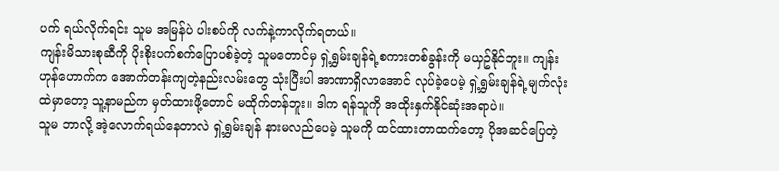ပက် ရယ်လိုက်ရင်း သူမ အမြန်ပဲ ပါးစပ်ကို လက်နဲ့ကာလိုက်ရတယ်။
ကျန်းမိသားစုဆီကို ပိုးစိုးပက်စက်ပြောပစ်ခဲ့တဲ့ သူမတောင်မှ ရှဲ့ရွှမ်းချန်ရဲ့စကားတစ်ခွန်းကို မယှဥ်နိုင်ဘူး။ ကျန်းဟုန်ဟောက်က အောက်တန်းကျတဲ့နည်းလမ်းတွေ သုံးပြီးပါ အာဏာရှိလာအောင် လုပ်ခဲ့ပေမဲ့ ရှဲ့ရွှမ်းချန်ရဲ့မျက်လုံးထဲမှာတော့ သူ့နာမည်က မှတ်ထားဖို့တောင် မထိုက်တန်ဘူး။ ဒါက ရန်သူကို အထိုးနှက်နိုင်ဆုံးအရာပဲ။
သူမ ဘာလို့ အဲ့လောက်ရယ်နေတာလဲ ရှဲ့ရွှမ်းချန် နားမလည်ပေမဲ့ သူမကို ထင်ထားတာထက်တော့ ပိုအဆင်ပြေတဲ့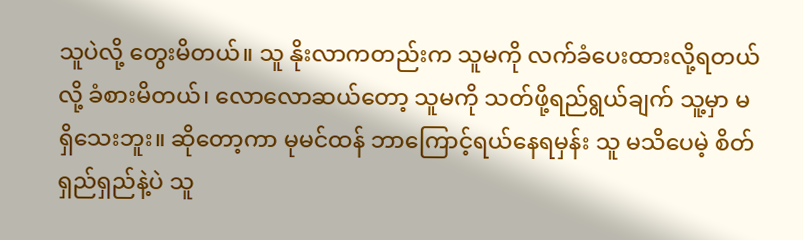သူပဲလို့ တွေးမိတယ်။ သူ နိုးလာကတည်းက သူမကို လက်ခံပေးထားလို့ရတယ်လို့ ခံစားမိတယ်၊ လောလောဆယ်တော့ သူမကို သတ်ဖို့ရည်ရွယ်ချက် သူ့မှာ မရှိသေးဘူး။ ဆိုတော့ကာ မုမင်ထန် ဘာကြောင့်ရယ်နေရမှန်း သူ မသိပေမဲ့ စိတ်ရှည်ရှည်နဲ့ပဲ သူ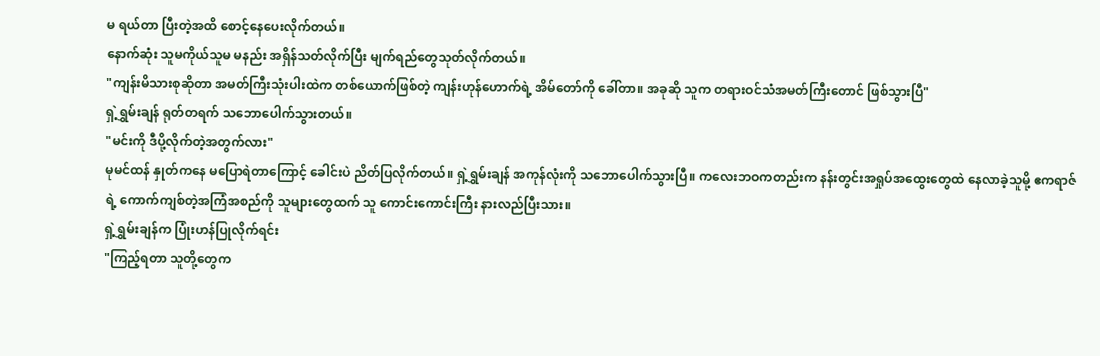မ ရယ်တာ ပြီးတဲ့အထိ စောင့်နေပေးလိုက်တယ်။
နောက်ဆုံး သူမကိုယ်သူမ မနည်း အရှိန်သတ်လိုက်ပြီး မျက်ရည်တွေသုတ်လိုက်တယ်။
"ကျန်းမိသားစုဆိုတာ အမတ်ကြီးသုံးပါးထဲက တစ်ယောက်ဖြစ်တဲ့ ကျန်းဟုန်ဟောက်ရဲ့ အိမ်တော်ကို ခေါ်တာ။ အခုဆို သူက တရားဝင်သံအမတ်ကြီးတောင် ဖြစ်သွားပြီ"
ရှဲ့ရွှမ်းချန် ရုတ်တရက် သဘောပေါက်သွားတယ်။
"မင်းကို ဒီပို့လိုက်တဲ့အတွက်လား"
မုမင်ထန် နှုတ်ကနေ မပြောရဲတာကြောင့် ခေါင်းပဲ ညိတ်ပြလိုက်တယ်။ ရှဲ့ရွှမ်းချန် အကုန်လုံးကို သဘောပေါက်သွားပြီ။ ကလေးဘဝကတည်းက နန်းတွင်းအရှုပ်အထွေးတွေထဲ နေလာခဲ့သူမို့ ဧကရာဇ်ရဲ့ ကောက်ကျစ်တဲ့အကြံအစည်ကို သူများတွေထက် သူ ကောင်းကောင်းကြီး နားလည်ပြီးသား။
ရှဲ့ရွှမ်းချန်က ပြုံးဟန်ပြုလိုက်ရင်း
"ကြည့်ရတာ သူတို့တွေက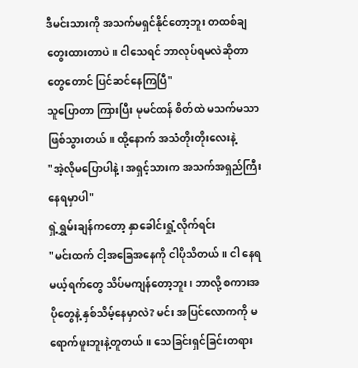ဒီမင်းသားကို အသက်မရှင်နိုင်တော့ဘူး တထစ်ချ တွေးထားတာပဲ။ ငါသေရင် ဘာလုပ်ရမလဲဆိုတာတွေတောင် ပြင်ဆင်နေကြပြီ"
သူပြောတာ ကြားပြီး မုမင်ထန် စိတ်ထဲ မသက်မသာဖြစ်သွားတယ်။ ထို့နောက် အသံတိုးတိုးလေးနဲ့
"အဲ့လိုမပြောပါနဲ့၊ အရှင့်သားက အသက်အရှည်ကြီး နေရမှာပါ"
ရှဲ့ရွှမ်းချန်ကတော့ နှာခေါင်းရှုံ့လိုက်ရင်း
"မင်းထက် ငါ့အခြေအနေကို ငါပိုသိတယ်။ ငါ နေရမယ့်ရက်တွေ သိပ်မကျန်တော့ဘူး၊ ဘာလို့ စကားအပိုတွေနဲ့ နှစ်သိမ့်နေမှာလဲ? မင်း အပြင်လောကကို မရောက်ဖူးဘူးနဲ့တူတယ်။ သေခြင်းရှင်ခြင်းတရား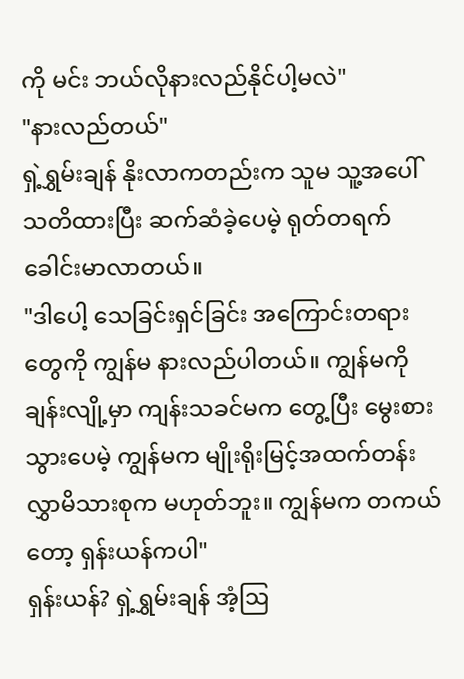ကို မင်း ဘယ်လိုနားလည်နိုင်ပါ့မလဲ"
"နားလည်တယ်"
ရှဲ့ရွှမ်းချန် နိုးလာကတည်းက သူမ သူ့အပေါ် သတိထားပြီး ဆက်ဆံခဲ့ပေမဲ့ ရုတ်တရက် ခေါင်းမာလာတယ်။
"ဒါပေါ့ သေခြင်းရှင်ခြင်း အကြောင်းတရားတွေကို ကျွန်မ နားလည်ပါတယ်။ ကျွန်မကို ချန်းလျို့မှာ ကျန်းသခင်မက တွေ့ပြီး မွေးစားသွားပေမဲ့ ကျွန်မက မျိုးရိုးမြင့်အထက်တန်းလွှာမိသားစုက မဟုတ်ဘူး။ ကျွန်မက တကယ်တော့ ရှန်းယန်ကပါ"
ရှန်းယန်? ရှဲ့ရွှမ်းချန် အံ့ဩ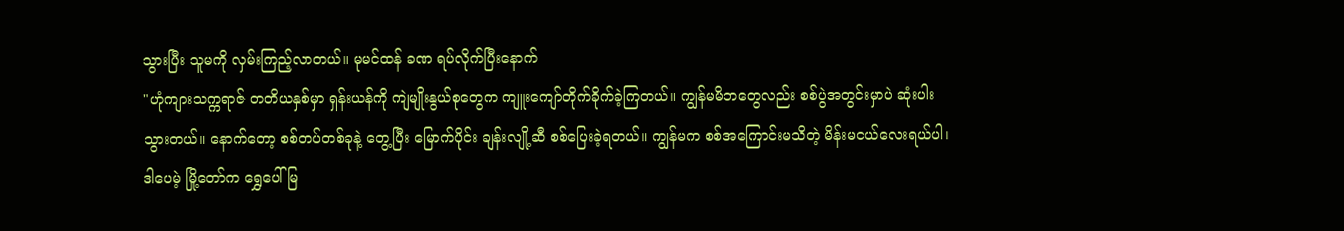သွားပြီး သူမကို လှမ်းကြည့်လာတယ်။ မုမင်ထန် ခဏ ရပ်လိုက်ပြီးနောက်
"ဟုံကျားသက္ကရာဇ် တတိယနှစ်မှာ ရှန်းယန်ကို ကျဲမျိုးနွယ်စုတွေက ကျူးကျော်တိုက်ခိုက်ခဲ့ကြတယ်။ ကျွန်မမိဘတွေလည်း စစ်ပွဲအတွင်းမှာပဲ ဆုံးပါးသွားတယ်။ နောက်တော့ စစ်တပ်တစ်ခုနဲ့ တွေ့ပြီး မြောက်ပိုင်း ချန်းလျို့ဆီ စစ်ပြေးခဲ့ရတယ်။ ကျွန်မက စစ်အကြောင်းမသိတဲ့ မိန်းမငယ်လေးရယ်ပါ၊ ဒါပေမဲ့ မြို့တော်က ရွှေပေါ်မြ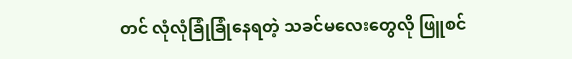တင် လုံလုံခြုံခြုံနေရတဲ့ သခင်မလေးတွေလို ဖြူစင်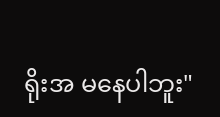ရိုးအ မနေပါဘူး"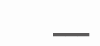___